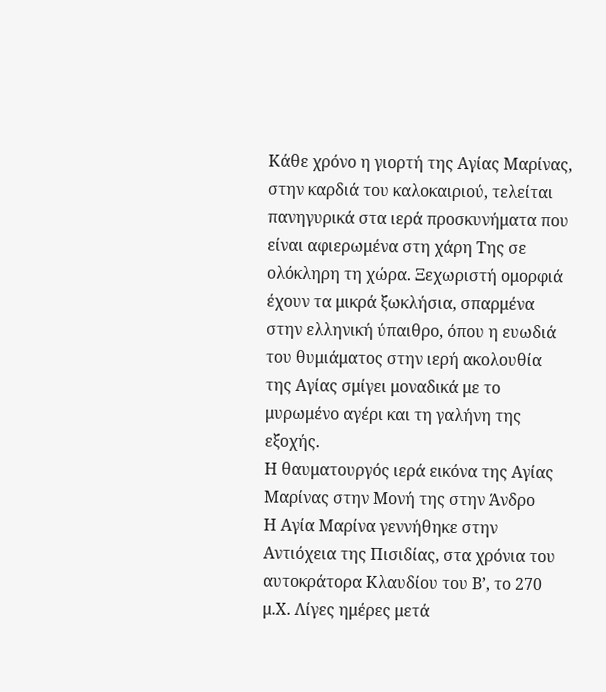Κάθε χρόνο η γιορτή της Αγίας Μαρίνας, στην καρδιά του καλοκαιριού, τελείται πανηγυρικά στα ιερά προσκυνήματα που είναι αφιερωμένα στη χάρη Της σε ολόκληρη τη χώρα. Ξεχωριστή ομορφιά έχουν τα μικρά ξωκλήσια, σπαρμένα στην ελληνική ύπαιθρο, όπου η ευωδιά του θυμιάματος στην ιερή ακολουθία της Αγίας σμίγει μοναδικά με το μυρωμένο αγέρι και τη γαλήνη της εξοχής.
Η θαυματουργός ιερά εικόνα της Αγίας Μαρίνας στην Μονή της στην Άνδρο
Η Αγία Μαρίνα γεννήθηκε στην Αντιόχεια της Πισιδίας, στα χρόνια του αυτοκράτορα Κλαυδίου του Β’, το 270 μ.Χ. Λίγες ημέρες μετά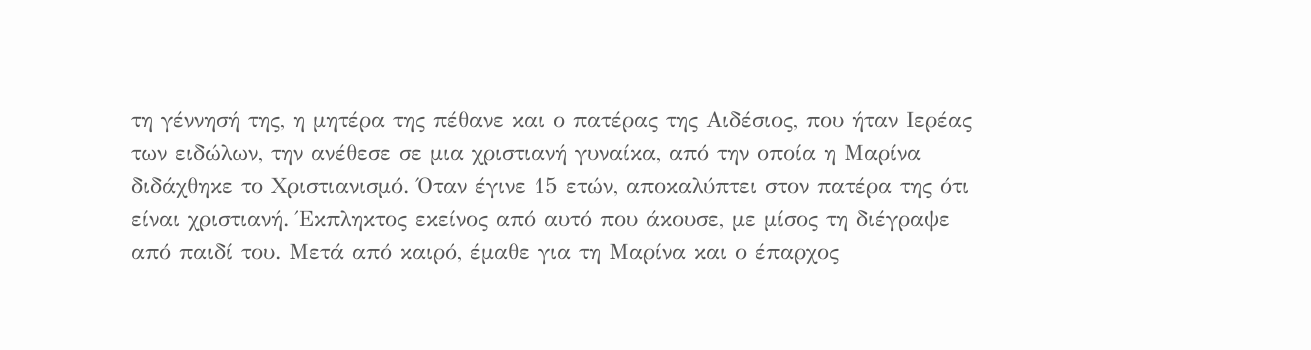τη γέννησή της, η μητέρα της πέθανε και ο πατέρας της Αιδέσιος, που ήταν Ιερέας των ειδώλων, την ανέθεσε σε μια χριστιανή γυναίκα, από την οποία η Μαρίνα διδάχθηκε το Χριστιανισμό. Όταν έγινε 15 ετών, αποκαλύπτει στον πατέρα της ότι είναι χριστιανή. Έκπληκτος εκείνος από αυτό που άκουσε, με μίσος τη διέγραψε από παιδί του. Μετά από καιρό, έμαθε για τη Μαρίνα και ο έπαρχος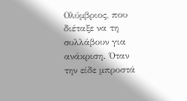Ολύμβριος, που διέταξε να τη συλλάβουν για ανάκριση. Όταν την είδε μπροστά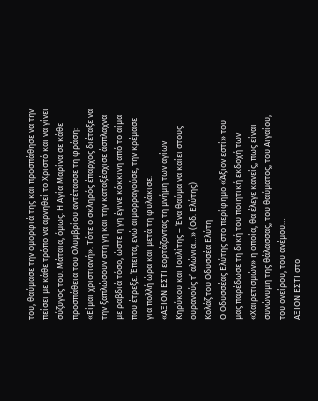του, θαύμασε την ομορφιά της και προσπάθησε να την πείσει με κάθε τρόπο να αρνηθεί το Χριστό και να γίνει σύζυγος του. Μάταια, όμως. Η Αγία Μαρίνα σε κάθε προσπάθεια του Ολυμβρίου αντέτασσε τη φράση: «Είμαι χριστιανή». Τότε ο σκληρός έπαρχος διέταξε να την ξαπλώσουν στη γη και την καταξέσχισε άσπλαχνα με ραβδιά τόσο, ώστε η γη έγινε κόκκινη από το αίμα που έτρεξε. Έπειτα, ενώ αιμορραγούσε, την κρέμασε για πολλή ώρα και μετά τη φυλάκισε.
«ΑΞΙΟΝ ΕΣΤΙ εορτάζοντας τη μνήμη των αγίων Κηρύκου και Ιουλίτης – Ένα θαύμα να καίει στους ουρανούς τ’ αλώνια…» (Οδ. Ελύτης)
Κολάζ του Οδυσσέα Ελύτη
Ο Οδυσσέας Ελύτης στο περίφημο «Άξιον εστί» του μας παρέδωσε τη δική του ποιητική εκδοχή των «Χαιρετισμών» η οποία, θα έλεγε κανείς, πως είναι συνώνυμη της θάλασσας, του θαύματος, του Αιγαίου, του ονείρου, του ανέμου…
ΑΞΙΟΝ ΕΣΤΙ στο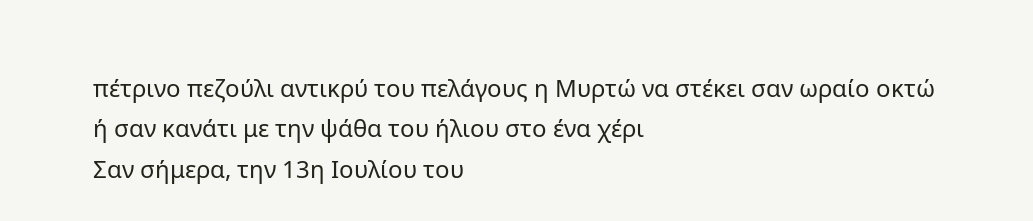πέτρινο πεζούλι αντικρύ του πελάγους η Μυρτώ να στέκει σαν ωραίο οκτώ ή σαν κανάτι με την ψάθα του ήλιου στο ένα χέρι
Σαν σήμερα, την 13η Ιουλίου του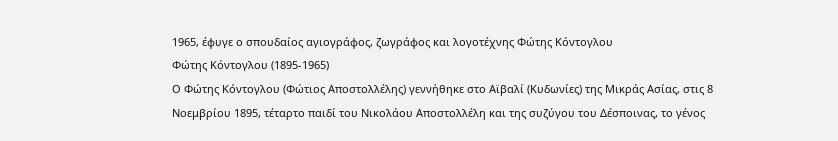1965, έφυγε ο σπουδαίος αγιογράφος, ζωγράφος και λογοτέχνης Φώτης Κόντογλου
Φώτης Κόντογλου (1895-1965)
Ο Φώτης Κόντογλου (Φώτιος Αποστολλέλης) γεννήθηκε στο Αϊβαλί (Κυδωνίες) της Μικράς Ασίας, στις 8 Νοεμβρίου 1895, τέταρτο παιδί του Νικολάου Αποστολλέλη και της συζύγου του Δέσποινας, το γένος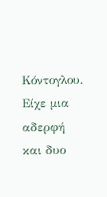Κόντογλου. Είχε μια αδερφή και δυο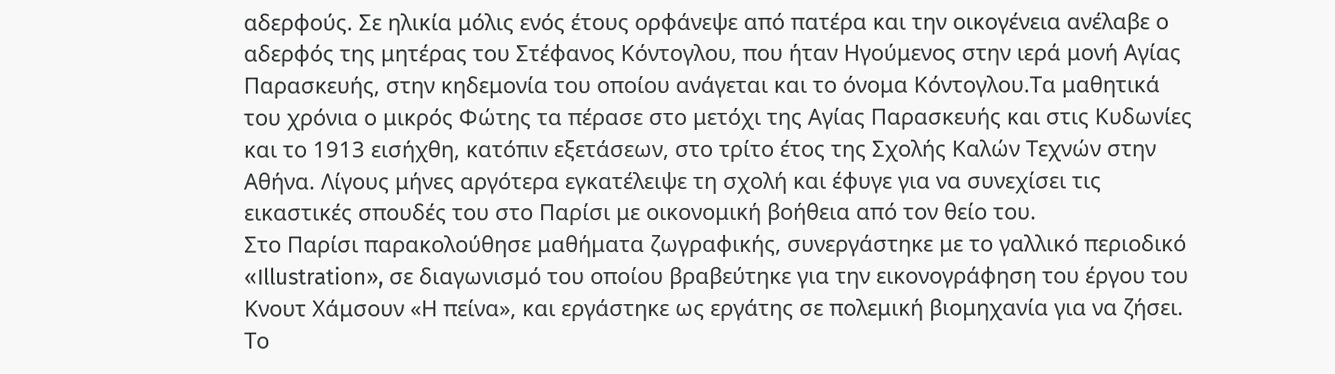αδερφούς. Σε ηλικία μόλις ενός έτους ορφάνεψε από πατέρα και την οικογένεια ανέλαβε ο αδερφός της μητέρας του Στέφανος Κόντογλου, που ήταν Ηγούμενος στην ιερά μονή Αγίας Παρασκευής, στην κηδεμονία του οποίου ανάγεται και το όνομα Κόντογλου.Τα μαθητικά του χρόνια ο μικρός Φώτης τα πέρασε στο μετόχι της Αγίας Παρασκευής και στις Κυδωνίες και το 1913 εισήχθη, κατόπιν εξετάσεων, στο τρίτο έτος της Σχολής Καλών Τεχνών στην Αθήνα. Λίγους μήνες αργότερα εγκατέλειψε τη σχολή και έφυγε για να συνεχίσει τις εικαστικές σπουδές του στο Παρίσι με οικονομική βοήθεια από τον θείο του.
Στο Παρίσι παρακολούθησε μαθήματα ζωγραφικής, συνεργάστηκε με το γαλλικό περιοδικό «Illustration», σε διαγωνισμό του οποίου βραβεύτηκε για την εικονογράφηση του έργου του Κνουτ Χάμσουν «Η πείνα», και εργάστηκε ως εργάτης σε πολεμική βιομηχανία για να ζήσει. Το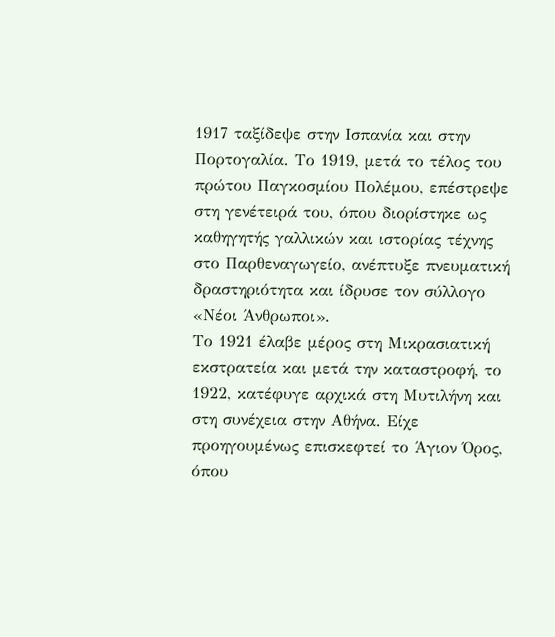1917 ταξίδεψε στην Ισπανία και στην Πορτογαλία. Το 1919, μετά το τέλος του πρώτου Παγκοσμίου Πολέμου, επέστρεψε στη γενέτειρά του, όπου διορίστηκε ως καθηγητής γαλλικών και ιστορίας τέχνης στο Παρθεναγωγείο, ανέπτυξε πνευματική δραστηριότητα και ίδρυσε τον σύλλογο «Νέοι Άνθρωποι».
Το 1921 έλαβε μέρος στη Μικρασιατική εκστρατεία και μετά την καταστροφή, το 1922, κατέφυγε αρχικά στη Μυτιλήνη και στη συνέχεια στην Αθήνα. Είχε προηγουμένως επισκεφτεί το Άγιον Όρος, όπου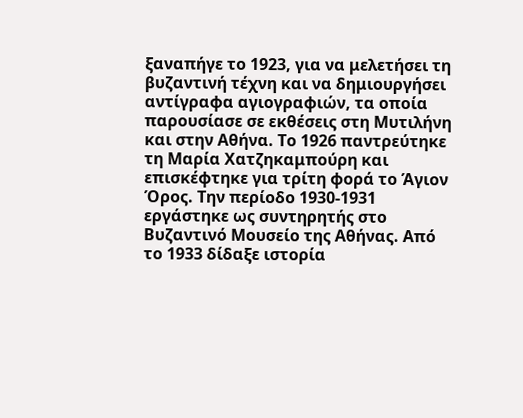ξαναπήγε το 1923, για να μελετήσει τη βυζαντινή τέχνη και να δημιουργήσει αντίγραφα αγιογραφιών, τα οποία παρουσίασε σε εκθέσεις στη Μυτιλήνη και στην Αθήνα. Το 1926 παντρεύτηκε τη Μαρία Χατζηκαμπούρη και επισκέφτηκε για τρίτη φορά το Άγιον Όρος. Την περίοδο 1930-1931 εργάστηκε ως συντηρητής στο Βυζαντινό Μουσείο της Αθήνας. Από το 1933 δίδαξε ιστορία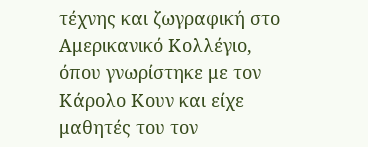τέχνης και ζωγραφική στο Αμερικανικό Κολλέγιο, όπου γνωρίστηκε με τον Κάρολο Κουν και είχε μαθητές του τον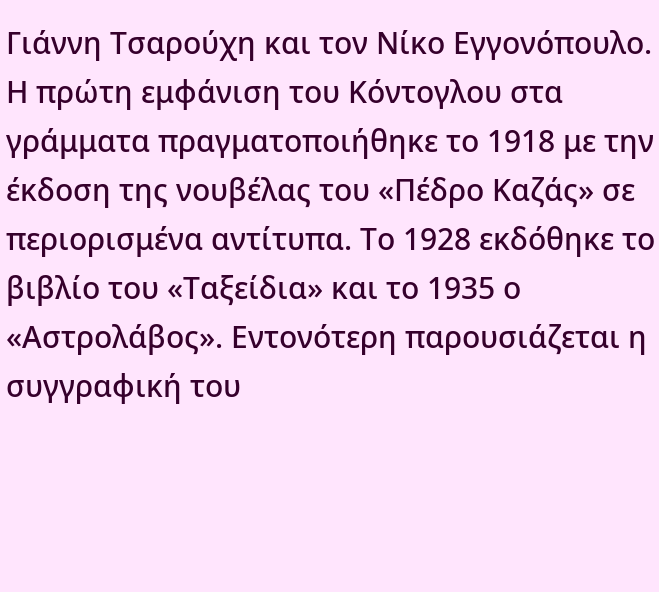Γιάννη Τσαρούχη και τον Νίκο Εγγονόπουλο.
Η πρώτη εμφάνιση του Κόντογλου στα γράμματα πραγματοποιήθηκε το 1918 με την έκδοση της νουβέλας του «Πέδρο Καζάς» σε περιορισμένα αντίτυπα. Το 1928 εκδόθηκε το βιβλίο του «Ταξείδια» και το 1935 ο «Αστρολάβος». Εντονότερη παρουσιάζεται η συγγραφική του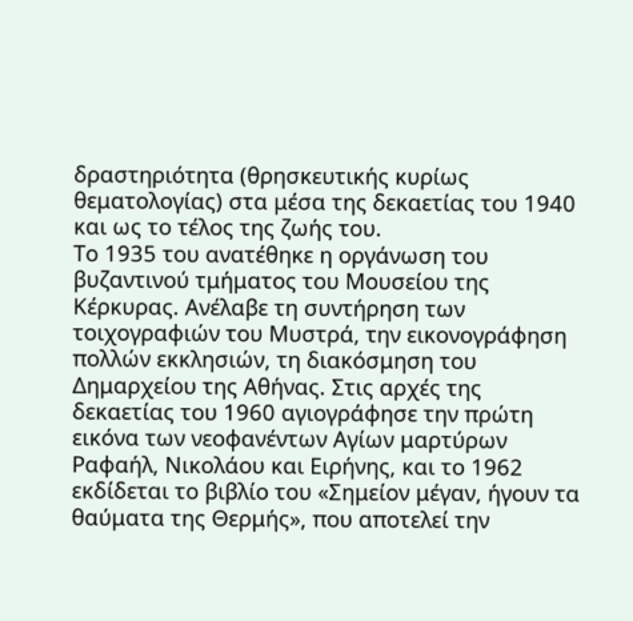δραστηριότητα (θρησκευτικής κυρίως θεματολογίας) στα μέσα της δεκαετίας του 1940 και ως το τέλος της ζωής του.
Το 1935 του ανατέθηκε η οργάνωση του βυζαντινού τμήματος του Μουσείου της Κέρκυρας. Ανέλαβε τη συντήρηση των τοιχογραφιών του Μυστρά, την εικονογράφηση πολλών εκκλησιών, τη διακόσμηση του Δημαρχείου της Αθήνας. Στις αρχές της δεκαετίας του 1960 αγιογράφησε την πρώτη εικόνα των νεοφανέντων Αγίων μαρτύρων Ραφαήλ, Νικολάου και Ειρήνης, και το 1962 εκδίδεται το βιβλίο του «Σημείον μέγαν, ήγουν τα θαύματα της Θερμής», που αποτελεί την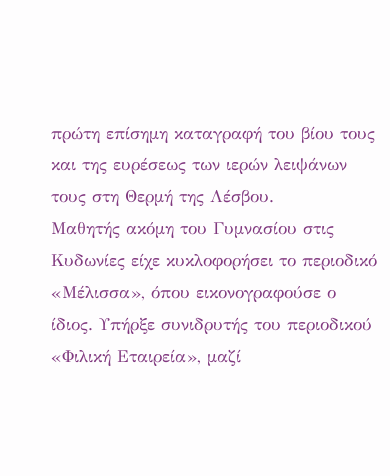πρώτη επίσημη καταγραφή του βίου τους και της ευρέσεως των ιερών λειψάνων τους στη Θερμή της Λέσβου.
Μαθητής ακόμη του Γυμνασίου στις Κυδωνίες είχε κυκλοφορήσει το περιοδικό «Μέλισσα», όπου εικονογραφούσε ο ίδιος. Υπήρξε συνιδρυτής του περιοδικού «Φιλική Εταιρεία», μαζί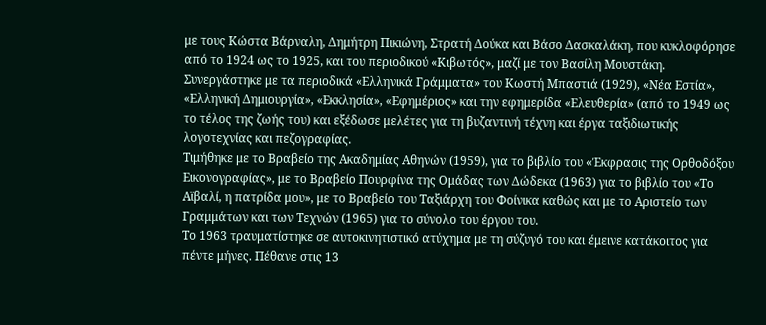με τους Κώστα Βάρναλη, Δημήτρη Πικιώνη, Στρατή Δούκα και Βάσο Δασκαλάκη, που κυκλοφόρησε από το 1924 ως το 1925, και του περιοδικού «Κιβωτός», μαζί με τον Βασίλη Μουστάκη. Συνεργάστηκε με τα περιοδικά «Ελληνικά Γράμματα» του Κωστή Μπαστιά (1929), «Νέα Εστία», «Ελληνική Δημιουργία», «Εκκλησία», «Εφημέριος» και την εφημερίδα «Ελευθερία» (από το 1949 ως το τέλος της ζωής του) και εξέδωσε μελέτες για τη βυζαντινή τέχνη και έργα ταξιδιωτικής λογοτεχνίας και πεζογραφίας.
Τιμήθηκε με το Βραβείο της Ακαδημίας Αθηνών (1959), για το βιβλίο του «Έκφρασις της Ορθοδόξου Εικονογραφίας», με το Βραβείο Πουρφίνα της Ομάδας των Δώδεκα (1963) για το βιβλίο του «Το Αϊβαλί, η πατρίδα μου», με το Βραβείο του Ταξιάρχη του Φοίνικα καθώς και με το Αριστείο των Γραμμάτων και των Τεχνών (1965) για το σύνολο του έργου του.
Το 1963 τραυματίστηκε σε αυτοκινητιστικό ατύχημα με τη σύζυγό του και έμεινε κατάκοιτος για πέντε μήνες. Πέθανε στις 13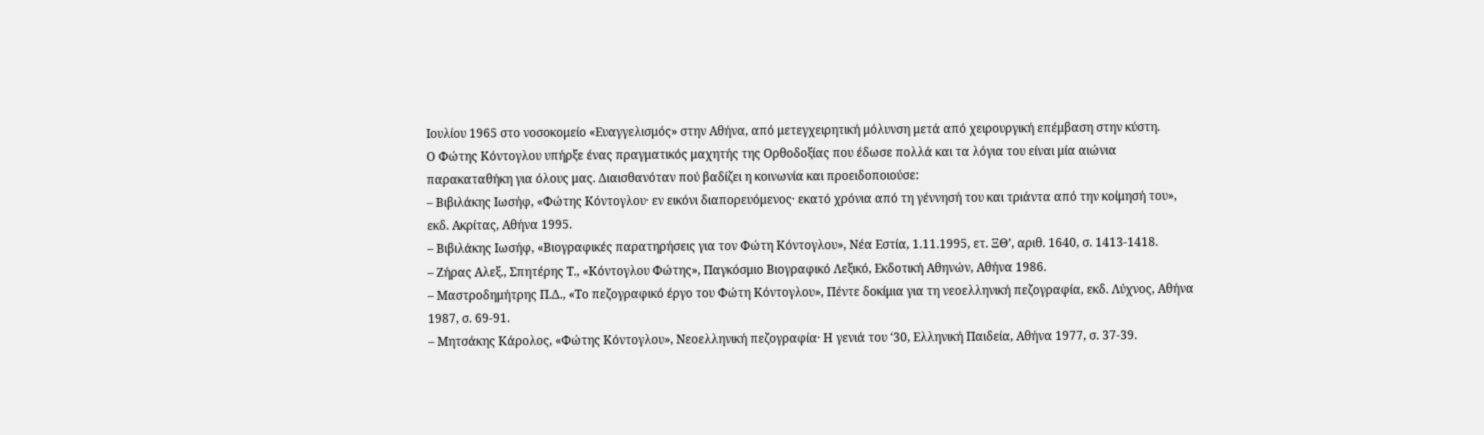Ιουλίου 1965 στο νοσοκομείο «Ευαγγελισμός» στην Αθήνα, από μετεγχειρητική μόλυνση μετά από χειρουργική επέμβαση στην κύστη.
Ο Φώτης Κόντογλου υπήρξε ένας πραγματικός μαχητής της Ορθοδοξίας που έδωσε πολλά και τα λόγια του είναι μία αιώνια παρακαταθήκη για όλους μας. Διαισθανόταν πού βαδίζει η κοινωνία και προειδοποιούσε:
– Βιβιλάκης Ιωσήφ, «Φώτης Κόντογλου· εν εικόνι διαπορευόμενος· εκατό χρόνια από τη γέννησή του και τριάντα από την κοίμησή του», εκδ. Ακρίτας, Αθήνα 1995.
– Βιβιλάκης Ιωσήφ, «Βιογραφικές παρατηρήσεις για τον Φώτη Κόντογλου», Νέα Εστία, 1.11.1995, ετ. ΞΘ’, αριθ. 1640, σ. 1413-1418.
– Ζήρας Αλεξ., Σπητέρης Τ., «Κόντογλου Φώτης», Παγκόσμιο Βιογραφικό Λεξικό, Εκδοτική Αθηνών, Αθήνα 1986.
– Μαστροδημήτρης Π.Δ., «Το πεζογραφικό έργο του Φώτη Κόντογλου», Πέντε δοκίμια για τη νεοελληνική πεζογραφία, εκδ. Λύχνος, Αθήνα 1987, σ. 69-91.
– Μητσάκης Κάρολος, «Φώτης Κόντογλου», Νεοελληνική πεζογραφία· Η γενιά του ‘30, Ελληνική Παιδεία, Αθήνα 1977, σ. 37-39.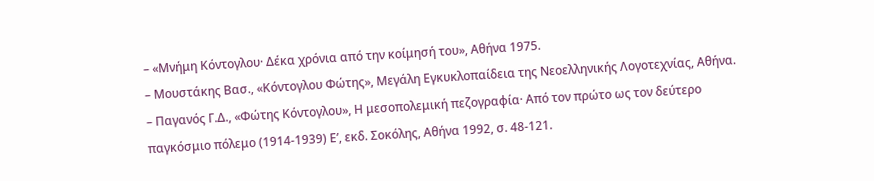– «Μνήμη Κόντογλου· Δέκα χρόνια από την κοίμησή του», Αθήνα 1975.
– Μουστάκης Βασ., «Κόντογλου Φώτης», Μεγάλη Εγκυκλοπαίδεια της Νεοελληνικής Λογοτεχνίας, Αθήνα.
– Παγανός Γ.Δ., «Φώτης Κόντογλου», Η μεσοπολεμική πεζογραφία· Από τον πρώτο ως τον δεύτερο παγκόσμιο πόλεμο (1914-1939) Ε’, εκδ. Σοκόλης, Αθήνα 1992, σ. 48-121.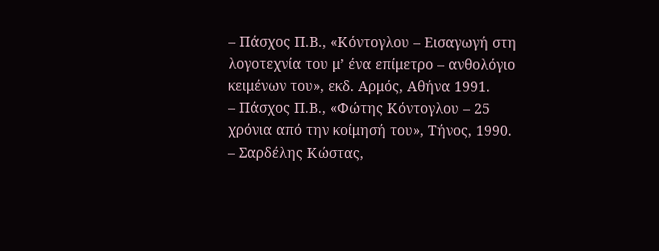– Πάσχος Π.Β., «Κόντογλου – Εισαγωγή στη λογοτεχνία του μ’ ένα επίμετρο – ανθολόγιο κειμένων του», εκδ. Αρμός, Αθήνα 1991.
– Πάσχος Π.Β., «Φώτης Κόντογλου – 25 χρόνια από την κοίμησή του», Τήνος, 1990.
– Σαρδέλης Κώστας,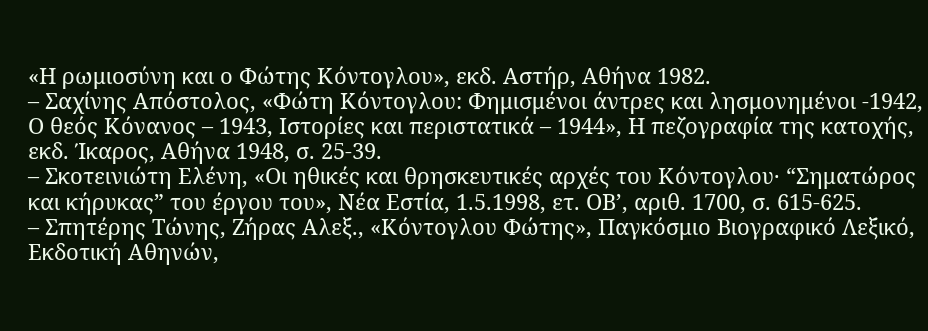«Η ρωμιοσύνη και ο Φώτης Κόντογλου», εκδ. Αστήρ, Αθήνα 1982.
– Σαχίνης Απόστολος, «Φώτη Κόντογλου: Φημισμένοι άντρες και λησμονημένοι -1942, Ο θεός Κόνανος – 1943, Ιστορίες και περιστατικά – 1944», Η πεζογραφία της κατοχής, εκδ. Ίκαρος, Αθήνα 1948, σ. 25-39.
– Σκοτεινιώτη Ελένη, «Οι ηθικές και θρησκευτικές αρχές του Κόντογλου· “Σηματώρος και κήρυκας” του έργου του», Νέα Εστία, 1.5.1998, ετ. ΟΒ’, αριθ. 1700, σ. 615-625.
– Σπητέρης Τώνης, Ζήρας Αλεξ., «Κόντογλου Φώτης», Παγκόσμιο Βιογραφικό Λεξικό, Εκδοτική Αθηνών,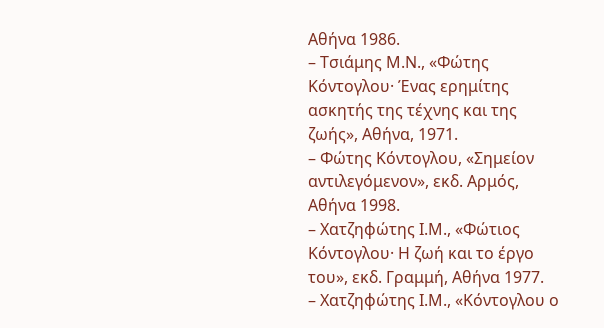Αθήνα 1986.
– Τσιάμης Μ.Ν., «Φώτης Κόντογλου· Ένας ερημίτης ασκητής της τέχνης και της ζωής», Αθήνα, 1971.
– Φώτης Κόντογλου, «Σημείον αντιλεγόμενον», εκδ. Αρμός, Αθήνα 1998.
– Χατζηφώτης Ι.Μ., «Φώτιος Κόντογλου· Η ζωή και το έργο του», εκδ. Γραμμή, Αθήνα 1977.
– Χατζηφώτης Ι.Μ., «Κόντογλου ο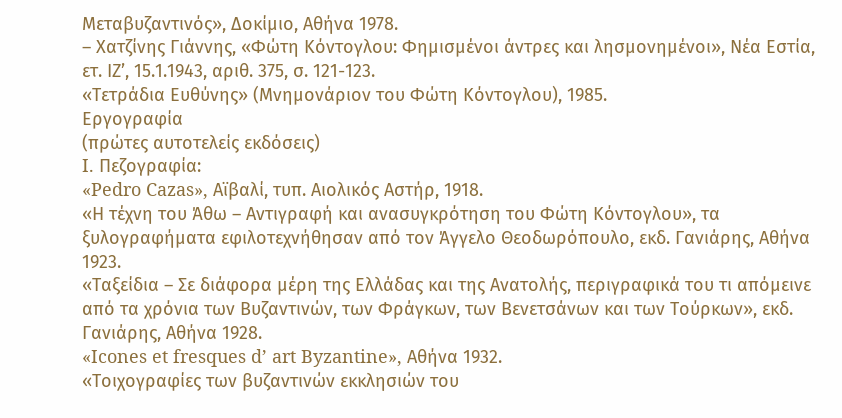Μεταβυζαντινός», Δοκίμιο, Αθήνα 1978.
– Χατζίνης Γιάννης, «Φώτη Κόντογλου: Φημισμένοι άντρες και λησμονημένοι», Νέα Εστία, ετ. ΙΖ’, 15.1.1943, αριθ. 375, σ. 121-123.
«Τετράδια Ευθύνης» (Μνημονάριον του Φώτη Κόντογλου), 1985.
Εργογραφία
(πρώτες αυτοτελείς εκδόσεις)
I. Πεζογραφία:
«Pedro Cazas», Αϊβαλί, τυπ. Αιολικός Αστήρ, 1918.
«Η τέχνη του Άθω – Αντιγραφή και ανασυγκρότηση του Φώτη Κόντογλου», τα ξυλογραφήματα εφιλοτεχνήθησαν από τον Άγγελο Θεοδωρόπουλο, εκδ. Γανιάρης, Αθήνα 1923.
«Ταξείδια – Σε διάφορα μέρη της Ελλάδας και της Ανατολής, περιγραφικά του τι απόμεινε από τα χρόνια των Βυζαντινών, των Φράγκων, των Βενετσάνων και των Τούρκων», εκδ. Γανιάρης, Αθήνα 1928.
«Icones et fresques d’ art Byzantine», Αθήνα 1932.
«Τοιχογραφίες των βυζαντινών εκκλησιών του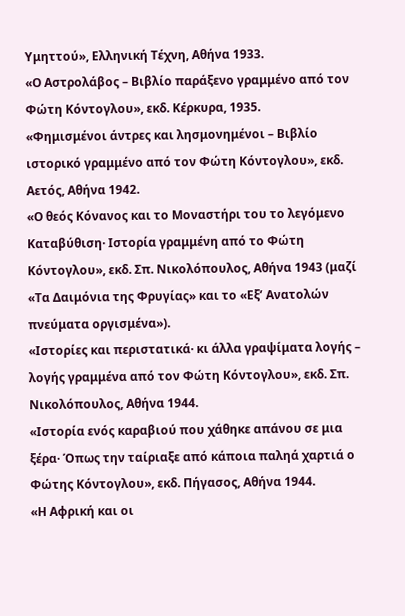Υμηττού», Ελληνική Τέχνη, Αθήνα 1933.
«Ο Αστρολάβος – Βιβλίο παράξενο γραμμένο από τον Φώτη Κόντογλου», εκδ. Κέρκυρα, 1935.
«Φημισμένοι άντρες και λησμονημένοι – Βιβλίο ιστορικό γραμμένο από τον Φώτη Κόντογλου», εκδ. Αετός, Αθήνα 1942.
«Ο θεός Κόνανος και το Μοναστήρι του το λεγόμενο Καταβύθιση· Ιστορία γραμμένη από το Φώτη Κόντογλου», εκδ. Σπ. Νικολόπουλος, Αθήνα 1943 (μαζί «Τα Δαιμόνια της Φρυγίας» και το «Εξ’ Ανατολών πνεύματα οργισμένα»).
«Ιστορίες και περιστατικά· κι άλλα γραψίματα λογής – λογής γραμμένα από τον Φώτη Κόντογλου», εκδ. Σπ. Νικολόπουλος, Αθήνα 1944.
«Ιστορία ενός καραβιού που χάθηκε απάνου σε μια ξέρα· Όπως την ταίριαξε από κάποια παληά χαρτιά ο Φώτης Κόντογλου», εκδ. Πήγασος, Αθήνα 1944.
«Η Αφρική και οι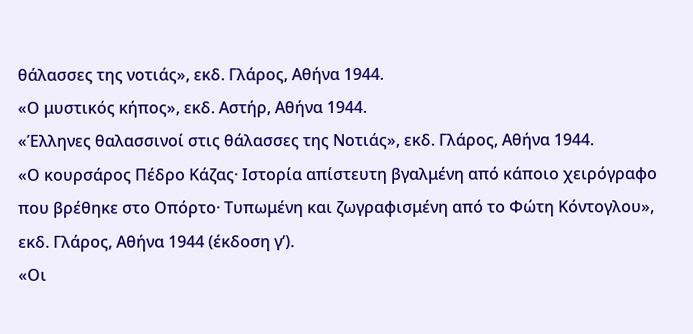θάλασσες της νοτιάς», εκδ. Γλάρος, Αθήνα 1944.
«Ο μυστικός κήπος», εκδ. Αστήρ, Αθήνα 1944.
«Έλληνες θαλασσινοί στις θάλασσες της Νοτιάς», εκδ. Γλάρος, Αθήνα 1944.
«Ο κουρσάρος Πέδρο Κάζας· Ιστορία απίστευτη βγαλμένη από κάποιο χειρόγραφο που βρέθηκε στο Οπόρτο· Τυπωμένη και ζωγραφισμένη από το Φώτη Κόντογλου», εκδ. Γλάρος, Αθήνα 1944 (έκδοση γ’).
«Οι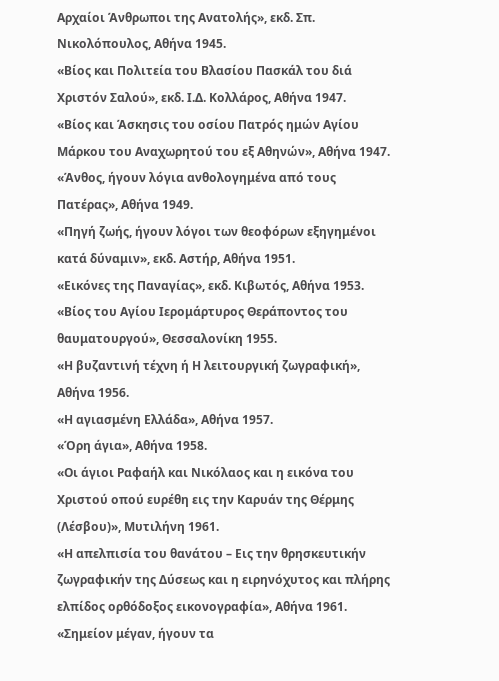Αρχαίοι Άνθρωποι της Ανατολής», εκδ. Σπ. Νικολόπουλος, Αθήνα 1945.
«Βίος και Πολιτεία του Βλασίου Πασκάλ του διά Χριστόν Σαλού», εκδ. Ι.Δ. Κολλάρος, Αθήνα 1947.
«Βίος και Άσκησις του οσίου Πατρός ημών Αγίου Μάρκου του Αναχωρητού του εξ Αθηνών», Αθήνα 1947.
«Άνθος, ήγουν λόγια ανθολογημένα από τους Πατέρας», Αθήνα 1949.
«Πηγή ζωής, ήγουν λόγοι των θεοφόρων εξηγημένοι κατά δύναμιν», εκδ. Αστήρ, Αθήνα 1951.
«Εικόνες της Παναγίας», εκδ. Κιβωτός, Αθήνα 1953.
«Βίος του Αγίου Ιερομάρτυρος Θεράποντος του θαυματουργού», Θεσσαλονίκη 1955.
«Η βυζαντινή τέχνη ή Η λειτουργική ζωγραφική», Αθήνα 1956.
«Η αγιασμένη Ελλάδα», Αθήνα 1957.
«Όρη άγια», Αθήνα 1958.
«Οι άγιοι Ραφαήλ και Νικόλαος και η εικόνα του Χριστού οπού ευρέθη εις την Καρυάν της Θέρμης (Λέσβου)», Μυτιλήνη 1961.
«Η απελπισία του θανάτου – Εις την θρησκευτικήν ζωγραφικήν της Δύσεως και η ειρηνόχυτος και πλήρης ελπίδος ορθόδοξος εικονογραφία», Αθήνα 1961.
«Σημείον μέγαν, ήγουν τα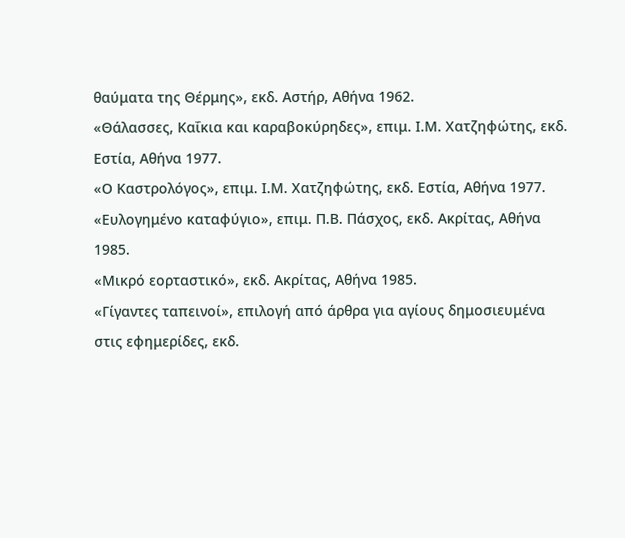θαύματα της Θέρμης», εκδ. Αστήρ, Αθήνα 1962.
«Θάλασσες, Καΐκια και καραβοκύρηδες», επιμ. Ι.Μ. Χατζηφώτης, εκδ. Εστία, Αθήνα 1977.
«Ο Καστρολόγος», επιμ. Ι.Μ. Χατζηφώτης, εκδ. Εστία, Αθήνα 1977.
«Ευλογημένο καταφύγιο», επιμ. Π.Β. Πάσχος, εκδ. Ακρίτας, Αθήνα 1985.
«Μικρό εορταστικό», εκδ. Ακρίτας, Αθήνα 1985.
«Γίγαντες ταπεινοί», επιλογή από άρθρα για αγίους δημοσιευμένα στις εφημερίδες, εκδ.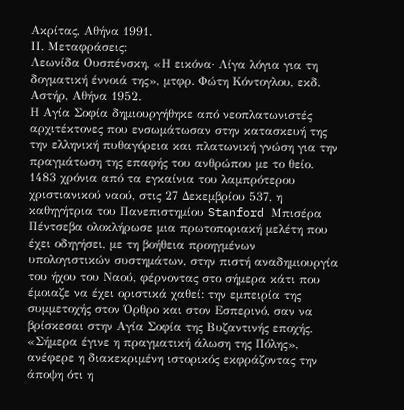Ακρίτας, Αθήνα 1991.
ΙΙ. Μεταφράσεις:
Λεωνίδα Ουσπένσκη, «Η εικόνα· Λίγα λόγια για τη δογματική έννοιά της», μτφρ. Φώτη Κόντογλου, εκδ. Αστήρ, Αθήνα 1952.
Η Αγία Σοφία δημιουργήθηκε από νεοπλατωνιστές αρχιτέκτονες που ενσωμάτωσαν στην κατασκευή της την ελληνική πυθαγόρεια και πλατωνική γνώση για την πραγμάτωση της επαφής του ανθρώπου με το θείο. 1483 χρόνια από τα εγκαίνια του λαμπρότερου χριστιανικού ναού, στις 27 Δεκεμβρίου 537, η καθηγήτρια του Πανεπιστημίου Stanford Μπισέρα Πέντσεβα ολοκλήρωσε μια πρωτοποριακή μελέτη που έχει οδηγήσει, με τη βοήθεια προηγμένων υπολογιστικών συστημάτων, στην πιστή αναδημιουργία του ήχου του Ναού, φέρνοντας στο σήμερα κάτι που έμοιαζε να έχει οριστικά χαθεί: την εμπειρία της συμμετοχής στον Όρθρο και στον Εσπερινό, σαν να βρίσκεσαι στην Αγία Σοφία της Βυζαντινής εποχής.
«Σήμερα έγινε η πραγματική άλωση της Πόλης», ανέφερε η διακεκριμένη ιστορικός εκφράζοντας την άποψη ότι η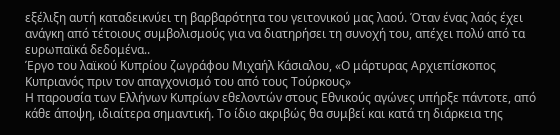εξέλιξη αυτή καταδεικνύει τη βαρβαρότητα του γειτονικού μας λαού. Όταν ένας λαός έχει ανάγκη από τέτοιους συμβολισμούς για να διατηρήσει τη συνοχή του, απέχει πολύ από τα ευρωπαϊκά δεδομένα..
Έργο του λαϊκού Κυπρίου ζωγράφου Μιχαήλ Κάσιαλου, «Ο μάρτυρας Αρχιεπίσκοπος Κυπριανός πριν τον απαγχονισμό του από τους Τούρκους»
Η παρουσία των Ελλήνων Κυπρίων εθελοντών στους Εθνικούς αγώνες υπήρξε πάντοτε, από κάθε άποψη, ιδιαίτερα σημαντική. Το ίδιο ακριβώς θα συμβεί και κατά τη διάρκεια της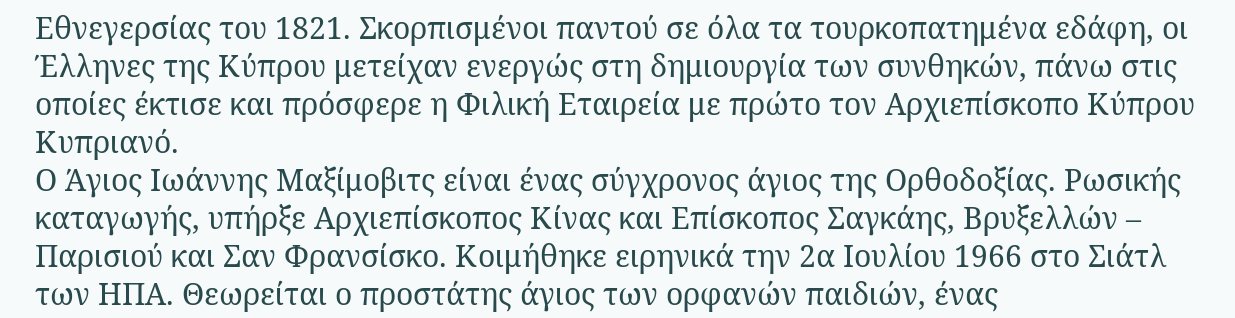Εθνεγερσίας του 1821. Σκορπισμένοι παντού σε όλα τα τουρκοπατημένα εδάφη, οι Έλληνες της Κύπρου μετείχαν ενεργώς στη δημιουργία των συνθηκών, πάνω στις οποίες έκτισε και πρόσφερε η Φιλική Εταιρεία με πρώτο τον Αρχιεπίσκοπο Κύπρου Κυπριανό.
Ο Άγιος Ιωάννης Μαξίμοβιτς είναι ένας σύγχρονος άγιος της Ορθοδοξίας. Ρωσικής καταγωγής, υπήρξε Αρχιεπίσκοπος Κίνας και Επίσκοπος Σαγκάης, Βρυξελλών – Παρισιού και Σαν Φρανσίσκο. Κοιμήθηκε ειρηνικά την 2α Ιουλίου 1966 στο Σιάτλ των ΗΠΑ. Θεωρείται ο προστάτης άγιος των ορφανών παιδιών, ένας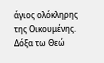άγιος ολόκληρης της Οικουμένης.
Δόξα τω Θεώ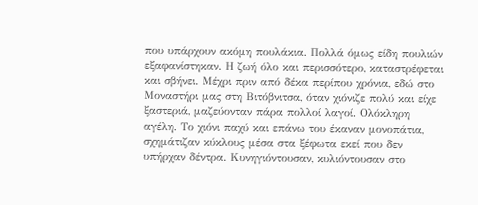που υπάρχουν ακόμη πουλάκια. Πολλά όμως είδη πουλιών εξαφανίστηκαν. Η ζωή όλο και περισσότερο, καταστρέφεται και σβήνει. Μέχρι πριν από δέκα περίπου χρόνια, εδώ στο Μοναστήρι μας στη Βιτόβνιτσα, όταν χιόνιζε πολύ και είχε ξαστεριά, μαζεύονταν πάρα πολλοί λαγοί. Ολόκληρη αγέλη. Το χιόνι παχύ και επάνω του έκαναν μονοπάτια, σχημάτιζαν κύκλους μέσα στα ξέφωτα εκεί που δεν υπήρχαν δέντρα. Κυνηγιόντουσαν, κυλιόντουσαν στο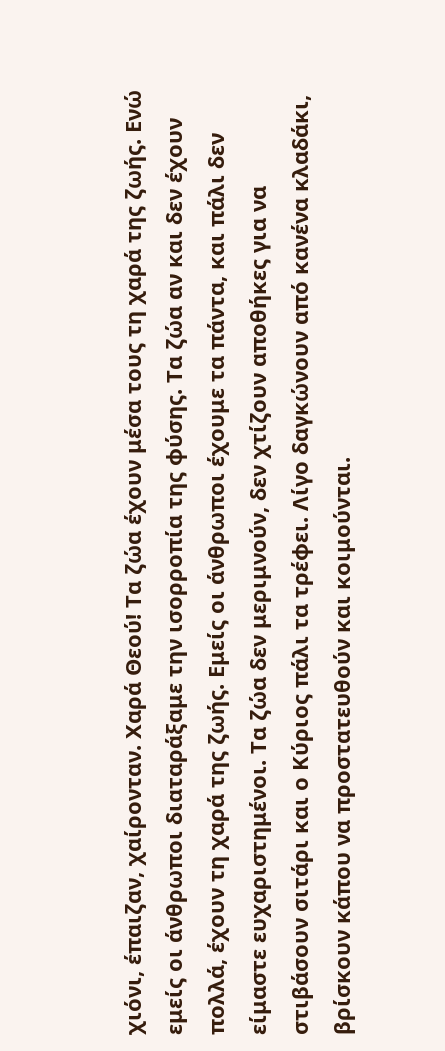χιόνι, έπαιζαν, χαίρονταν. Χαρά Θεού! Τα ζώα έχουν μέσα τους τη χαρά της ζωής. Ενώ εμείς οι άνθρωποι διαταράξαμε την ισορροπία της φύσης. Τα ζώα αν και δεν έχουν πολλά, έχουν τη χαρά της ζωής. Εμείς οι άνθρωποι έχουμε τα πάντα, και πάλι δεν είμαστε ευχαριστημένοι. Τα ζώα δεν μεριμνούν, δεν χτίζουν αποθήκες για να στιβάσουν σιτάρι και ο Κύριος πάλι τα τρέφει. Λίγο δαγκώνουν από κανένα κλαδάκι, βρίσκουν κάπου να προστατευθούν και κοιμούνται.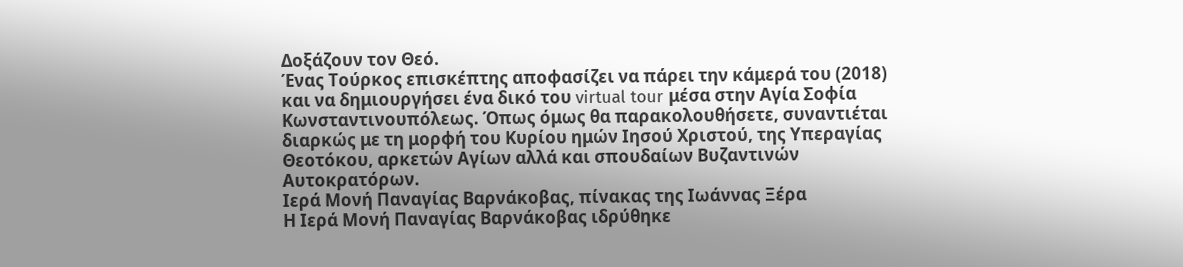Δοξάζουν τον Θεό.
Ένας Τούρκος επισκέπτης αποφασίζει να πάρει την κάμερά του (2018) και να δημιουργήσει ένα δικό του virtual tour μέσα στην Αγία Σοφία Κωνσταντινουπόλεως. Όπως όμως θα παρακολουθήσετε, συναντιέται διαρκώς με τη μορφή του Κυρίου ημών Ιησού Χριστού, της Υπεραγίας Θεοτόκου, αρκετών Αγίων αλλά και σπουδαίων Βυζαντινών Αυτοκρατόρων.
Ιερά Μονή Παναγίας Βαρνάκοβας, πίνακας της Ιωάννας Ξέρα
Η Ιερά Μονή Παναγίας Βαρνάκοβας ιδρύθηκε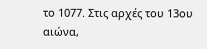το 1077. Στις αρχές του 13ου αιώνα,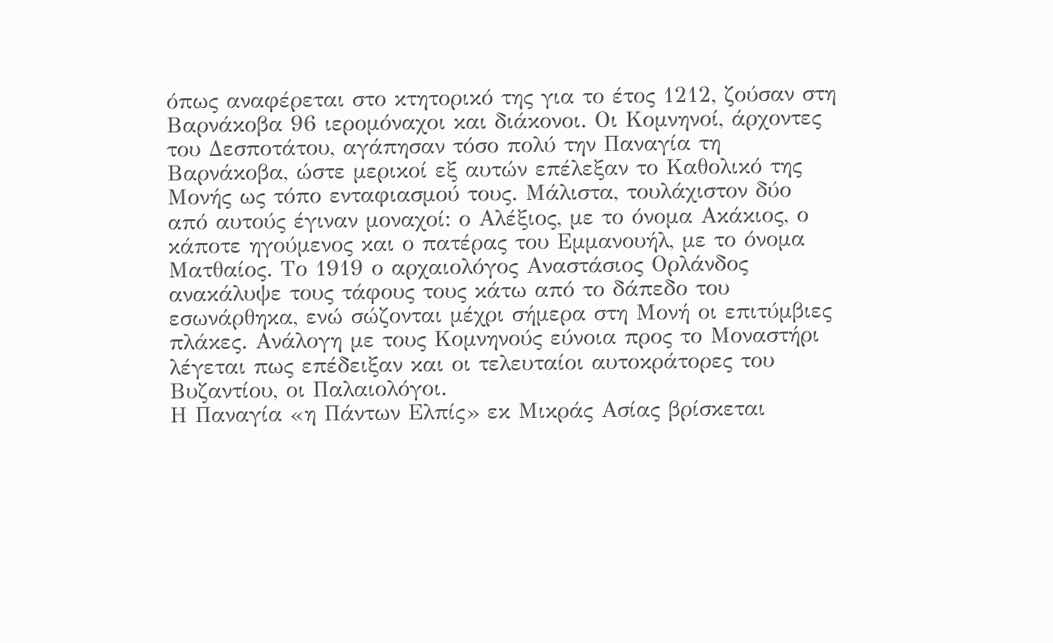όπως αναφέρεται στο κτητορικό της για το έτος 1212, ζούσαν στη Βαρνάκοβα 96 ιερομόναχοι και διάκονοι. Οι Κομνηνοί, άρχοντες του Δεσποτάτου, αγάπησαν τόσο πολύ την Παναγία τη Βαρνάκοβα, ώστε μερικοί εξ αυτών επέλεξαν το Καθολικό της Μονής ως τόπο ενταφιασμού τους. Μάλιστα, τουλάχιστον δύο από αυτούς έγιναν μοναχοί: ο Αλέξιος, με το όνομα Ακάκιος, ο κάποτε ηγούμενος και ο πατέρας του Εμμανουήλ, με το όνομα Ματθαίος. Το 1919 ο αρχαιολόγος Αναστάσιος Ορλάνδος ανακάλυψε τους τάφους τους κάτω από το δάπεδο του εσωνάρθηκα, ενώ σώζονται μέχρι σήμερα στη Μονή οι επιτύμβιες πλάκες. Ανάλογη με τους Κομνηνούς εύνοια προς το Μοναστήρι λέγεται πως επέδειξαν και οι τελευταίοι αυτοκράτορες του Βυζαντίου, οι Παλαιολόγοι.
Η Παναγία «η Πάντων Ελπίς» εκ Μικράς Ασίας βρίσκεται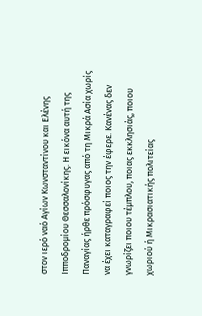στον ιερό ναό Αγίων Κωνσταντίνου και Ελένης Ιπποδρομίου Θεσσαλονίκης. Η εικόνα αυτή της Παναγίας ήρθε πρόσφυγας από τη Μικρά Ασία χωρίς να έχει καταγραφεί ποιος την έφερε. Κανένας δεν γνωρίζει ποιου τέμπλου, ποιας εκκλησιάς, ποιου χωριού ή Μικρασιατικής πολιτείας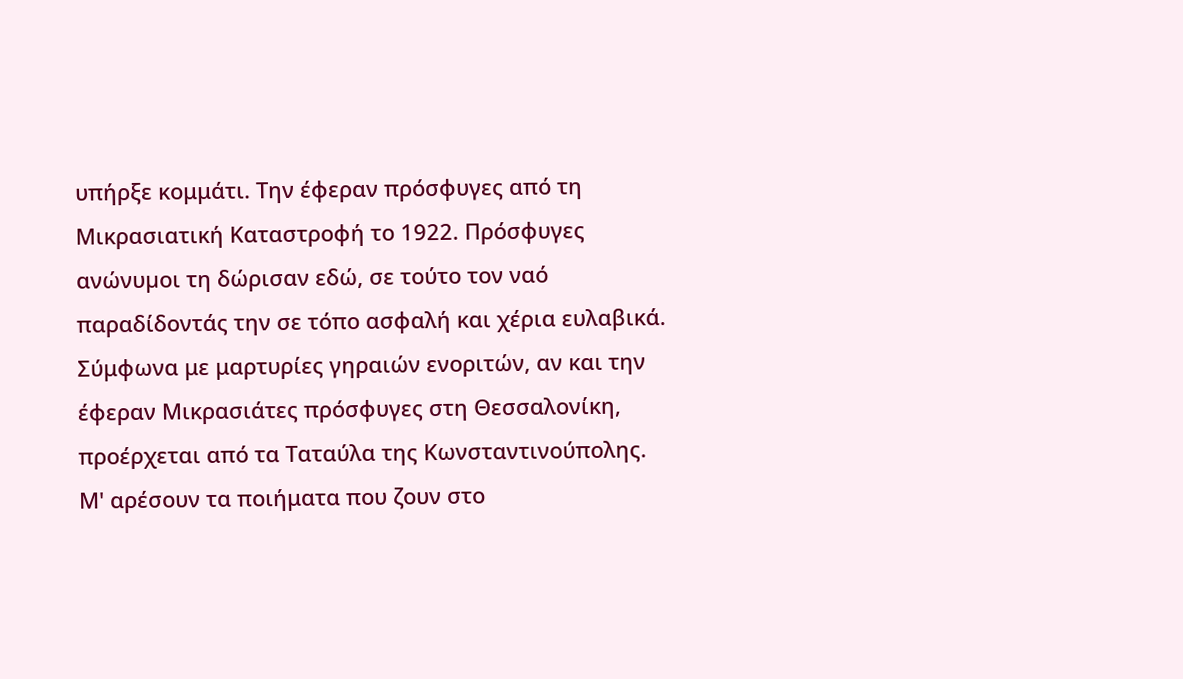υπήρξε κομμάτι. Την έφεραν πρόσφυγες από τη Μικρασιατική Καταστροφή το 1922. Πρόσφυγες ανώνυµοι τη δώρισαν εδώ, σε τούτο τον ναό παραδίδοντάς την σε τόπο ασφαλή και χέρια ευλαβικά. Σύμφωνα με μαρτυρίες γηραιών ενοριτών, αν και την έφεραν Μικρασιάτες πρόσφυγες στη Θεσσαλονίκη, προέρχεται από τα Ταταύλα της Κωνσταντινούπολης.
Μ' αρέσουν τα ποιήματα που ζουν στο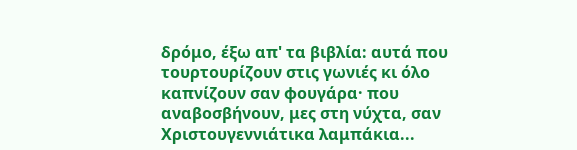δρόμο, έξω απ' τα βιβλία: αυτά που τουρτουρίζουν στις γωνιές κι όλο καπνίζουν σαν φουγάρα· που αναβοσβήνουν, μες στη νύχτα, σαν Χριστουγεννιάτικα λαμπάκια...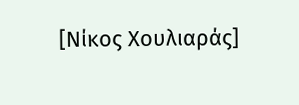[Νίκος Χουλιαράς]